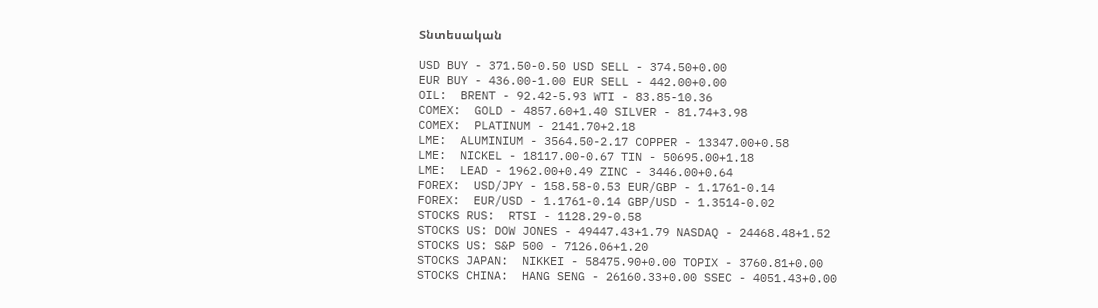Տնտեսական

USD BUY - 371.50-0.50 USD SELL - 374.50+0.00
EUR BUY - 436.00-1.00 EUR SELL - 442.00+0.00
OIL:  BRENT - 92.42-5.93 WTI - 83.85-10.36
COMEX:  GOLD - 4857.60+1.40 SILVER - 81.74+3.98
COMEX:  PLATINUM - 2141.70+2.18
LME:  ALUMINIUM - 3564.50-2.17 COPPER - 13347.00+0.58
LME:  NICKEL - 18117.00-0.67 TIN - 50695.00+1.18
LME:  LEAD - 1962.00+0.49 ZINC - 3446.00+0.64
FOREX:  USD/JPY - 158.58-0.53 EUR/GBP - 1.1761-0.14
FOREX:  EUR/USD - 1.1761-0.14 GBP/USD - 1.3514-0.02
STOCKS RUS:  RTSI - 1128.29-0.58
STOCKS US: DOW JONES - 49447.43+1.79 NASDAQ - 24468.48+1.52
STOCKS US: S&P 500 - 7126.06+1.20
STOCKS JAPAN:  NIKKEI - 58475.90+0.00 TOPIX - 3760.81+0.00
STOCKS CHINA:  HANG SENG - 26160.33+0.00 SSEC - 4051.43+0.00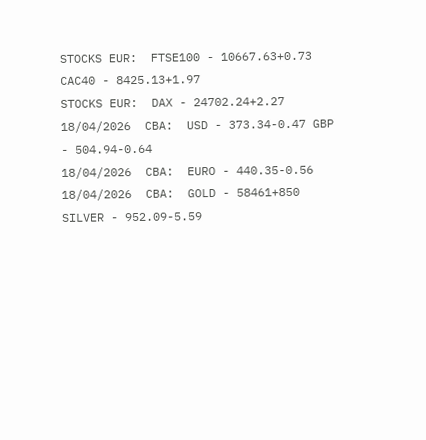STOCKS EUR:  FTSE100 - 10667.63+0.73 CAC40 - 8425.13+1.97
STOCKS EUR:  DAX - 24702.24+2.27
18/04/2026  CBA:  USD - 373.34-0.47 GBP - 504.94-0.64
18/04/2026  CBA:  EURO - 440.35-0.56
18/04/2026  CBA:  GOLD - 58461+850 SILVER - 952.09-5.59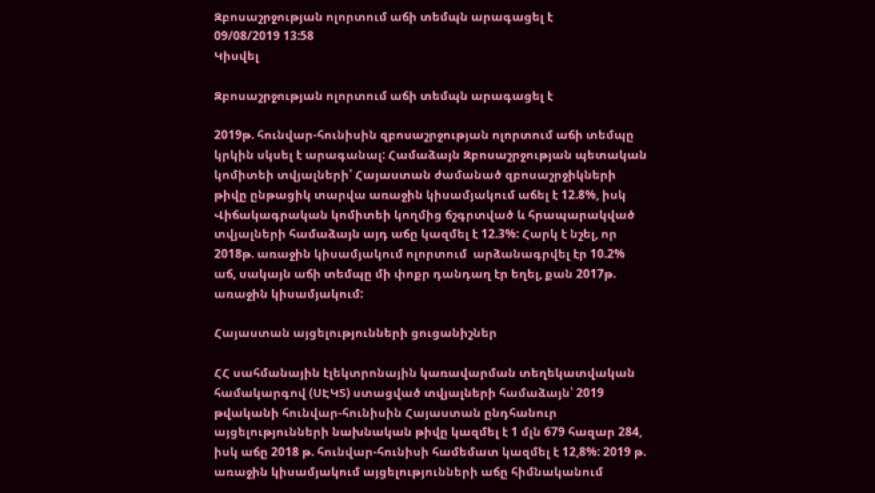Զբոսաշրջության ոլորտում աճի տեմպն արագացել է
09/08/2019 13:58
Կիսվել

Զբոսաշրջության ոլորտում աճի տեմպն արագացել է

2019թ. հունվար-հունիսին զբոսաշրջության ոլորտում աճի տեմպը կրկին սկսել է արագանալ: Համաձայն Զբոսաշրջության պետական կոմիտեի տվյալների՝ Հայաստան ժամանած զբոսաշրջիկների թիվը ընթացիկ տարվա առաջին կիսամյակում աճել է 12.8%, իսկ Վիճակագրական կոմիտեի կողմից ճշգրտված և հրապարակված տվյալների համաձայն այդ աճը կազմել է 12.3%: Հարկ է նշել, որ 2018թ. առաջին կիսամյակում ոլորտում  արձանագրվել էր 10.2% աճ, սակայն աճի տեմպը մի փոքր դանդաղ էր եղել, քան 2017թ. առաջին կիսամյակում:

Հայաստան այցելությունների ցուցանիշներ

ՀՀ սահմանային էլեկտրոնային կառավարման տեղեկատվական համակարգով (ՍԷԿՏ) ստացված տվյալների համաձայն՝ 2019 թվականի հունվար-հունիսին Հայաստան ընդհանուր այցելությունների նախնական թիվը կազմել է 1 մլն 679 հազար 284, իսկ աճը 2018 թ. հունվար-հունիսի համեմատ կազմել է 12,8%: 2019 թ. առաջին կիսամյակում այցելությունների աճը հիմնականում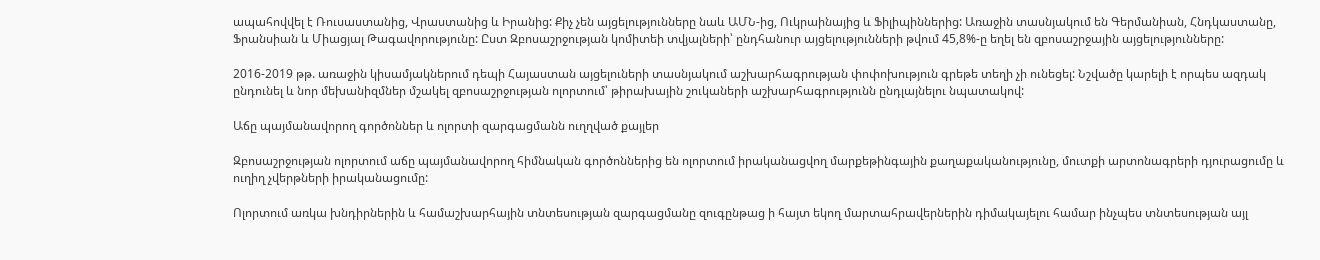ապահովվել է Ռուսաստանից, Վրաստանից և Իրանից: Քիչ չեն այցելությունները նաև ԱՄՆ-ից, Ուկրաինայից և Ֆիլիպիններից: Առաջին տասնյակում են Գերմանիան, Հնդկաստանը, Ֆրանսիան և Միացյալ Թագավորությունը: Ըստ Զբոսաշրջության կոմիտեի տվյալների՝ ընդհանուր այցելությունների թվում 45,8%-ը եղել են զբոսաշրջային այցելությունները:

2016-2019 թթ. առաջին կիսամյակներում դեպի Հայաստան այցելուների տասնյակում աշխարհագրության փոփոխություն գրեթե տեղի չի ունեցել: Նշվածը կարելի է որպես ազդակ ընդունել և նոր մեխանիզմներ մշակել զբոսաշրջության ոլորտում՝ թիրախային շուկաների աշխարհագրությունն ընդլայնելու նպատակով:

Աճը պայմանավորող գործոններ և ոլորտի զարգացմանն ուղղված քայլեր

Զբոսաշրջության ոլորտում աճը պայմանավորող հիմնական գործոններից են ոլորտում իրականացվող մարքեթինգային քաղաքականությունը, մուտքի արտոնագրերի դյուրացումը և ուղիղ չվերթների իրականացումը:

Ոլորտում առկա խնդիրներին և համաշխարհային տնտեսության զարգացմանը զուգընթաց ի հայտ եկող մարտահրավերներին դիմակայելու համար ինչպես տնտեսության այլ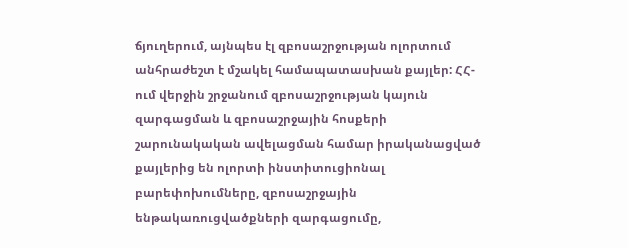ճյուղերում, այնպես էլ զբոսաշրջության ոլորտում անհրաժեշտ է մշակել համապատասխան քայլեր: ՀՀ-ում վերջին շրջանում զբոսաշրջության կայուն զարգացման և զբոսաշրջային հոսքերի շարունակական ավելացման համար իրականացված քայլերից են ոլորտի ինստիտուցիոնալ բարեփոխումները, զբոսաշրջային ենթակառուցվածքների զարգացումը,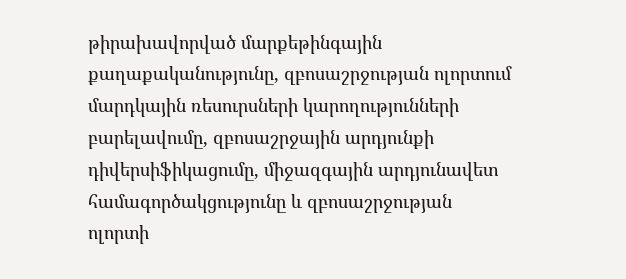թիրախավորված մարքեթինգային քաղաքականությունը, զբոսաշրջության ոլորտում մարդկային ռեսուրսների կարողությունների բարելավումը, զբոսաշրջային արդյունքի դիվերսիֆիկացումը, միջազգային արդյունավետ համագործակցությունը և զբոսաշրջության ոլորտի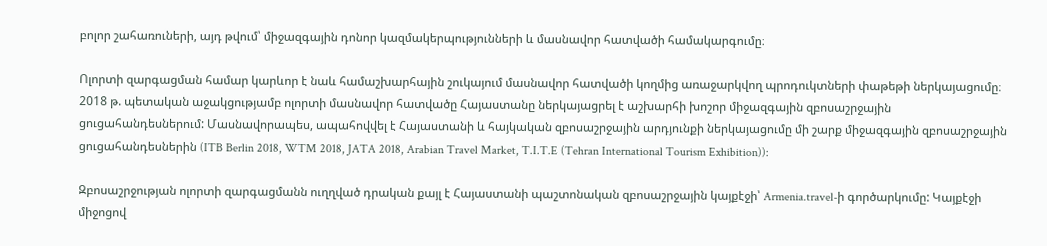բոլոր շահառուների, այդ թվում՝ միջազգային դոնոր կազմակերպությունների և մասնավոր հատվածի համակարգումը։

Ոլորտի զարգացման համար կարևոր է նաև համաշխարհային շուկայում մասնավոր հատվածի կողմից առաջարկվող պրոդուկտների փաթեթի ներկայացումը։ 2018 թ. պետական աջակցությամբ ոլորտի մասնավոր հատվածը Հայաստանը ներկայացրել է աշխարհի խոշոր միջազգային զբոսաշրջային ցուցահանդեսներում: Մասնավորապես, ապահովվել է Հայաստանի և հայկական զբոսաշրջային արդյունքի ներկայացումը մի շարք միջազգային զբոսաշրջային ցուցահանդեսներին (ITB Berlin 2018, WTM 2018, JATA 2018, Arabian Travel Market, T.I.T.E (Tehran International Tourism Exhibition)):

Զբոսաշրջության ոլորտի զարգացմանն ուղղված դրական քայլ է Հայաստանի պաշտոնական զբոսաշրջային կայքէջի՝ Armenia.travel-ի գործարկումը: Կայքէջի միջոցով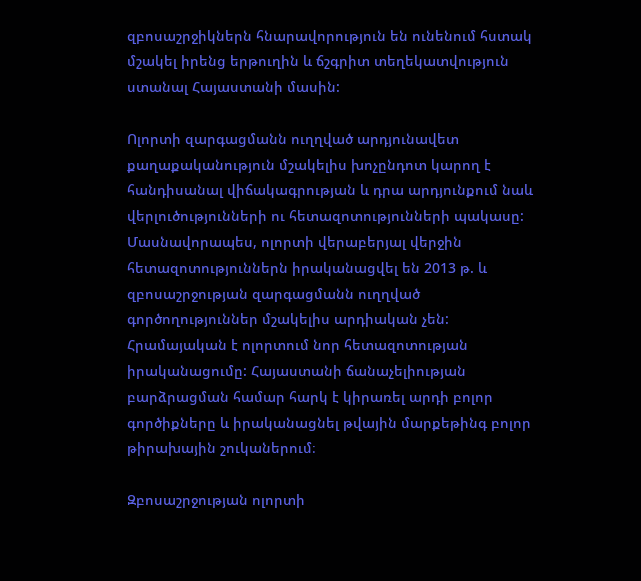զբոսաշրջիկներն հնարավորություն են ունենում հստակ մշակել իրենց երթուղին և ճշգրիտ տեղեկատվություն ստանալ Հայաստանի մասին:

Ոլորտի զարգացմանն ուղղված արդյունավետ քաղաքականություն մշակելիս խոչընդոտ կարող է հանդիսանալ վիճակագրության և դրա արդյունքում նաև  վերլուծությունների ու հետազոտությունների պակասը: Մասնավորապես, ոլորտի վերաբերյալ վերջին հետազոտություններն իրականացվել են 2013 թ. և զբոսաշրջության զարգացմանն ուղղված գործողություններ մշակելիս արդիական չեն: Հրամայական է ոլորտում նոր հետազոտության իրականացումը: Հայաստանի ճանաչելիության բարձրացման համար հարկ է կիրառել արդի բոլոր գործիքները և իրականացնել թվային մարքեթինգ բոլոր թիրախային շուկաներում։

Զբոսաշրջության ոլորտի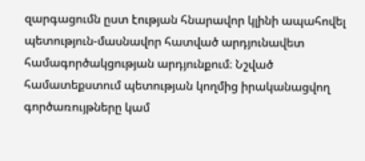զարգացումն ըստ էության հնարավոր կլինի ապահովել պետություն-մասնավոր հատված արդյունավետ համագործակցության արդյունքում։ Նշված համատեքստում պետության կողմից իրականացվող գործառույթները կամ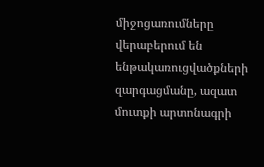միջոցառումները վերաբերում են ենթակառուցվածքների զարգացմանը, ազատ մուտքի արտոնագրի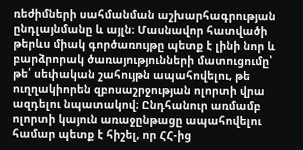ռեժիմների սահմանման աշխարհագրության ընդլայնմանը և այլն։ Մասնավոր հատվածի թերևս միակ գործառույթը պետք է լինի նոր և բարձրորակ ծառայությունների մատուցումը՝ թե՛ սեփական շահույթն ապահովելու, թե ուղղակիորեն զբոսաշրջության ոլորտի վրա ազդելու նպատակով։ Ընդհանուր առմամբ ոլորտի կայուն առաջընթացը ապահովելու համար պետք է հիշել, որ ՀՀ-ից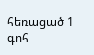հեռացած 1 գոհ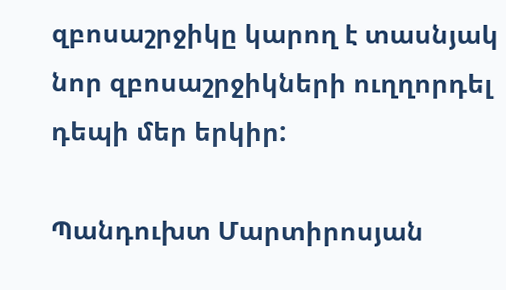զբոսաշրջիկը կարող է տասնյակ նոր զբոսաշրջիկների ուղղորդել դեպի մեր երկիր:

Պանդուխտ Մարտիրոսյան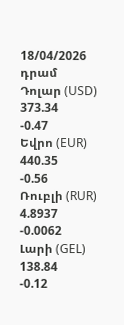18/04/2026
դրամ
Դոլար (USD)
373.34
-0.47
Եվրո (EUR)
440.35
-0.56
Ռուբլի (RUR)
4.8937
-0.0062
Լարի (GEL)
138.84
-0.12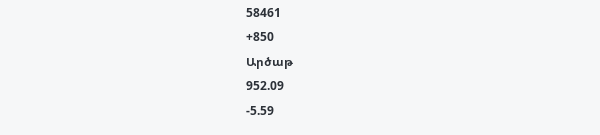58461
+850
Արծաթ
952.09
-5.59